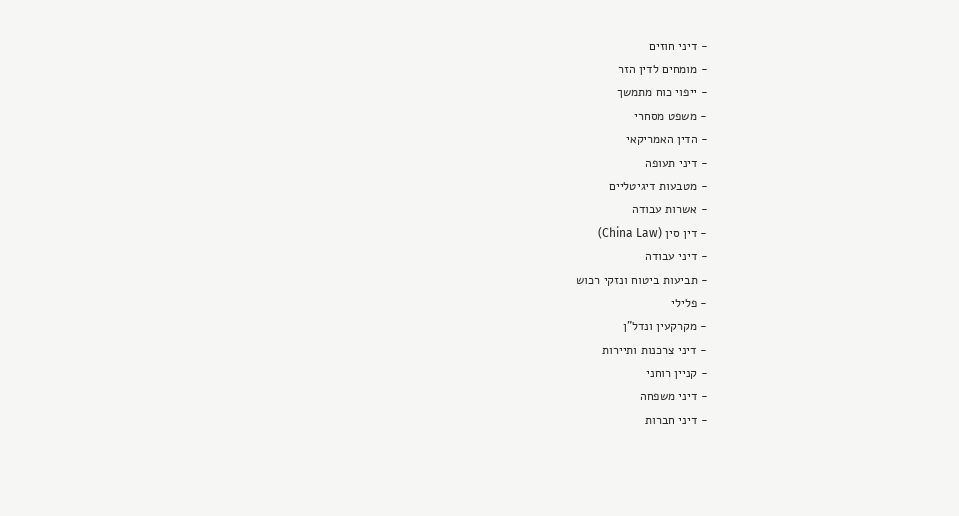- דיני חוזים
- מומחים לדין הזר
- ייפוי כוח מתמשך
- משפט מסחרי
- הדין האמריקאי
- דיני תעופה
- מטבעות דיגיטליים
- אשרות עבודה
- דין סין (China Law)
- דיני עבודה
- תביעות ביטוח ונזקי רכוש
- פלילי
- מקרקעין ונדל"ן
- דיני צרכנות ותיירות
- קניין רוחני
- דיני משפחה
- דיני חברות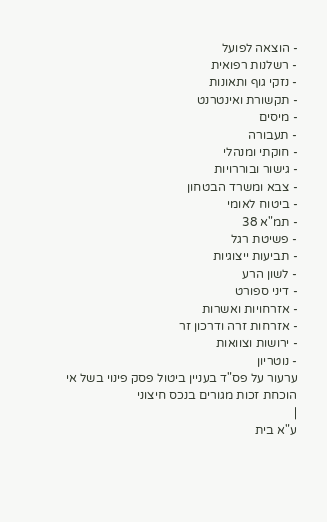- הוצאה לפועל
- רשלנות רפואית
- נזקי גוף ותאונות
- תקשורת ואינטרנט
- מיסים
- תעבורה
- חוקתי ומנהלי
- גישור ובוררויות
- צבא ומשרד הבטחון
- ביטוח לאומי
- תמ"א 38
- פשיטת רגל
- תביעות ייצוגיות
- לשון הרע
- דיני ספורט
- אזרחויות ואשרות
- אזרחות זרה ודרכון זר
- ירושות וצוואות
- נוטריון
ערעור על פס"ד בעניין ביטול פסק פינוי בשל אי הוכחת זכות מגורים בנכס חיצוני
|
ע"א בית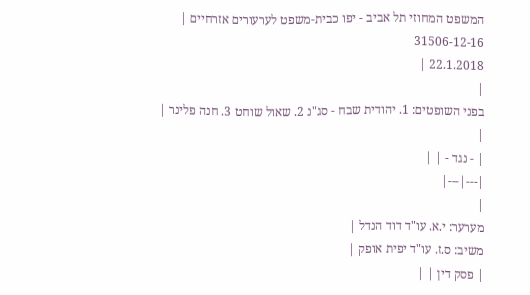המשפט המחוזי תל אביב - יפו כבית-משפט לערעורים אזרחיים |
31506-12-16
22.1.2018 |
|
בפני השופטים: 1. יהודית שבח - סג"נ 2. שאול שוחט 3. חנה פלינר |
|
| - נגד - | |
|---|---|
|
מערער: י.א. עו"ד דוד הנדל |
משיב: ס.ז. עו"ד יפית אופק |
| פסק דין | |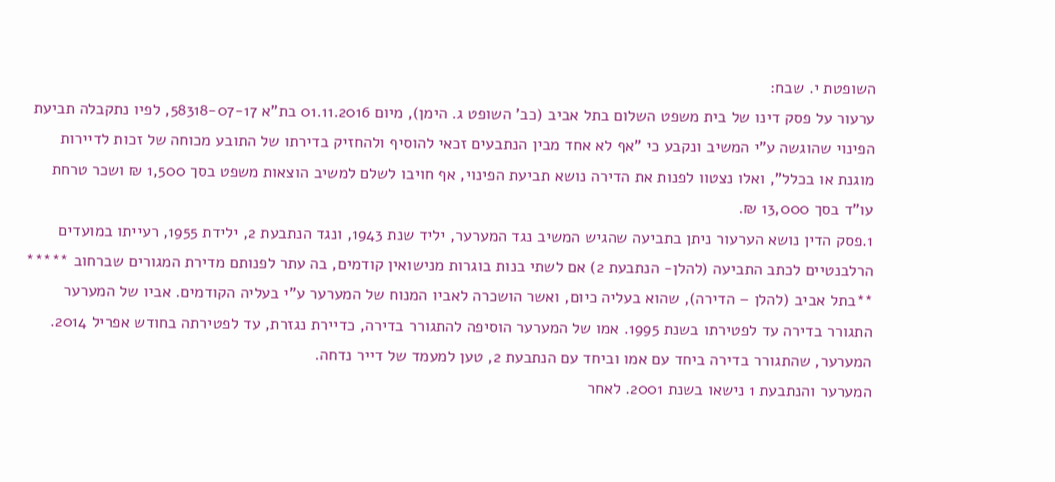השופטת י. שבח:
ערעור על פסק דינו של בית משפט השלום בתל אביב (כב' השופט ג. הימן), מיום 01.11.2016 בת"א 58318-07-17, לפיו נתקבלה תביעת הפינוי שהוגשה ע"י המשיב ונקבע כי "אף לא אחד מבין הנתבעים זכאי להוסיף ולהחזיק בדירתו של התובע מכוחה של זכות לדיירות מוגנת או בכלל", ואלו נצטוו לפנות את הדירה נושא תביעת הפינוי, אף חויבו לשלם למשיב הוצאות משפט בסך 1,500 ₪ ושכר טרחת עו"ד בסך 13,000 ₪.
1.פסק הדין נושא הערעור ניתן בתביעה שהגיש המשיב נגד המערער, יליד שנת 1943, ונגד הנתבעת 2, ילידת 1955, רעייתו במועדים הרלבנטיים לכתב התביעה (להלן- הנתבעת 2) אם לשתי בנות בוגרות מנישואין קודמים, בה עתר לפנותם מדירת המגורים שברחוב ***** **בתל אביב (להלן – הדירה), שהוא בעליה כיום, ואשר הושכרה לאביו המנוח של המערער ע"י בעליה הקודמים. אביו של המערער התגורר בדירה עד לפטירתו בשנת 1995. אמו של המערער הוסיפה להתגורר בדירה, כדיירת נגזרת, עד לפטירתה בחודש אפריל 2014. המערער, שהתגורר בדירה ביחד עם אמו וביחד עם הנתבעת 2, טען למעמד של דייר נדחה.
המערער והנתבעת 1 נישאו בשנת 2001. לאחר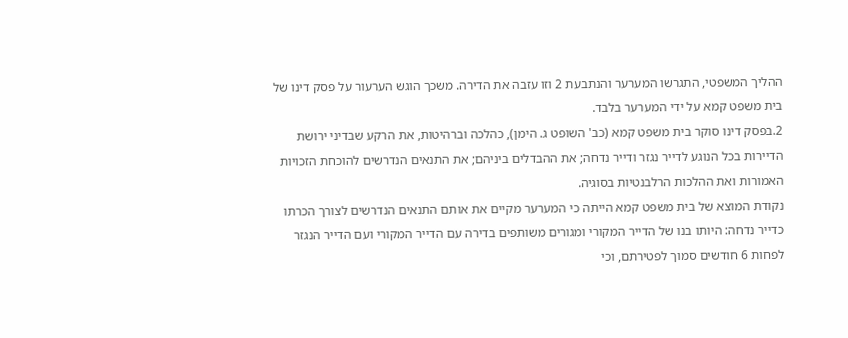ההליך המשפטי, התגרשו המערער והנתבעת 2 וזו עזבה את הדירה. משכך הוגש הערעור על פסק דינו של בית משפט קמא על ידי המערער בלבד.
2.בפסק דינו סוקר בית משפט קמא (כב' השופט ג. הימן), כהלכה וברהיטות, את הרקע שבדיני ירושת הדיירות בכל הנוגע לדייר נגזר ודייר נדחה; את ההבדלים ביניהם; את התנאים הנדרשים להוכחת הזכויות האמורות ואת ההלכות הרלבנטיות בסוגיה.
נקודת המוצא של בית משפט קמא הייתה כי המערער מקיים את אותם התנאים הנדרשים לצורך הכרתו כדייר נדחה: היותו בנו של הדייר המקורי ומגורים משותפים בדירה עם הדייר המקורי ועם הדייר הנגזר לפחות 6 חודשים סמוך לפטירתם, וכי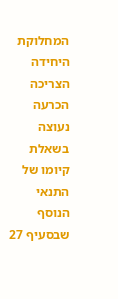המחלוקת היחידה הצריכה הכרעה נעוצה בשאלת קיומו של התנאי הנוסף שבסעיף 27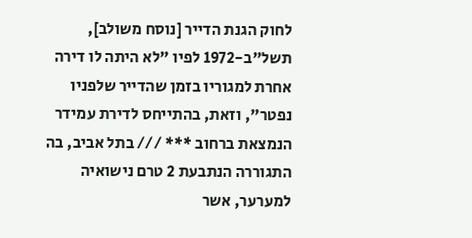לחוק הגנת הדייר [נוסח משולב], תשל"ב-1972 לפיו "לא היתה לו דירה אחרת למגוריו בזמן שהדייר שלפניו נפטר", וזאת, בהתייחס לדירת עמידר הנמצאת ברחוב *** /// בתל אביב, בה התגוררה הנתבעת 2 טרם נישואיה למערער, אשר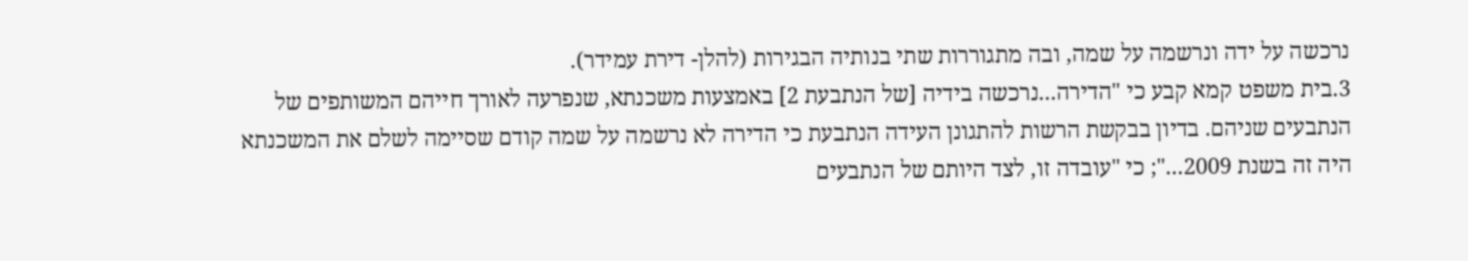נרכשה על ידה ונרשמה על שמה, ובה מתגוררות שתי בנותיה הבגירות (להלן- דירת עמידר).
3.בית משפט קמא קבע כי "הדירה...נרכשה בידיה [של הנתבעת 2] באמצעות משכנתא, שנפרעה לאורך חייהם המשותפים של הנתבעים שניהם. בדיון בבקשת הרשות להתגונן העידה הנתבעת כי הדירה לא נרשמה על שמה קודם שסיימה לשלם את המשכנתא היה זה בשנת 2009..."; כי "עובדה זו, לצד היותם של הנתבעים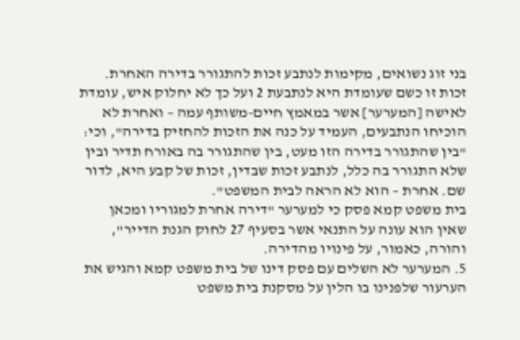בני זוג נשואים, מקימות לנתבע זכות להתגורר בדירה האחרת. זכות זו כשם שעומדת היא לנתבעת 2 ועל כך לא יחלוק איש, עומדת לאישה [המערער] אשר במאמץ חיים-משותף עמה – ואחרת לא הוכיחו הנתבעים, העמיד על כנה את הזכות להחזיק בדירה", וכי: "בין שהתגורר בדירה הזו מעט, בין שהתגורר בה באורח תדיר ובין שלא התגורר בה כלל, לנתבע זכות שבדין, זכות של קבע היא, לדור שם. אחרת – הוא לא הראה לבית המשפט".
בית משפט קמא פסק כי למערער "דירה אחרת למגוריו ומכאן שאין הוא עונה על התנאי אשר בסעיף 27 לחוק הגנת הדייר", והורה, כאמור, על פינויו מהדירה.
5. המערער לא השלים עם פסק דינו של בית משפט קמא והגיש את הערעור שלפנינו בו הלין על מסקנת בית משפט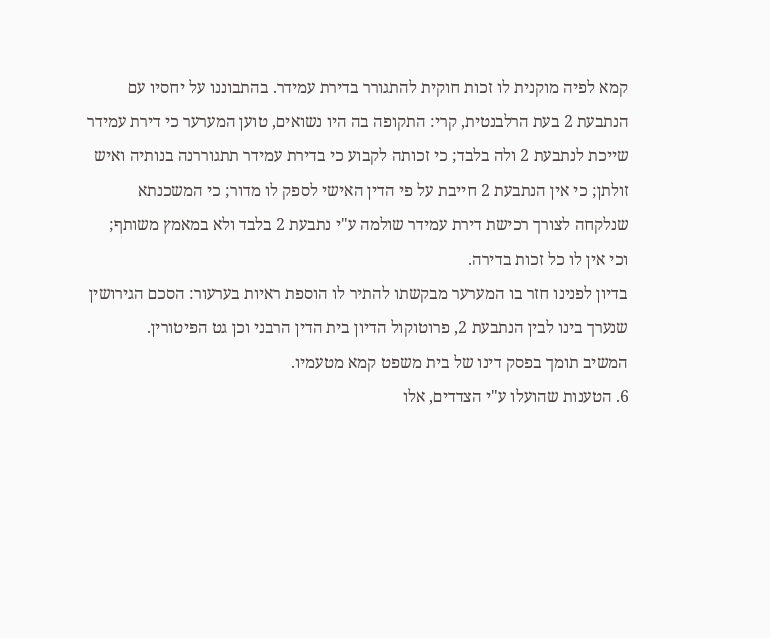קמא לפיה מוקנית לו זכות חוקית להתגורר בדירת עמידר. בהתבוננו על יחסיו עם הנתבעת 2 בעת הרלבנטית, קרי: התקופה בה היו נשואים, טוען המערער כי דירת עמידר שייכת לנתבעת 2 ולה בלבד; כי זכותה לקבוע כי בדירת עמידר תתגוררנה בנותיה ואיש זולתן; כי אין הנתבעת 2 חייבת על פי הדין האישי לספק לו מדור; כי המשכנתא שנלקחה לצורך רכישת דירת עמידר שולמה ע"י נתבעת 2 בלבד ולא במאמץ משותף; וכי אין לו כל זכות בדירה.
בדיון לפנינו חזר בו המערער מבקשתו להתיר לו הוספת ראיות בערעור: הסכם הגירושין שנערך בינו לבין הנתבעת 2, פרוטוקול הדיון בית הדין הרבני וכן גט הפיטורין.
המשיב תומך בפסק דינו של בית משפט קמא מטעמיו.
6. הטענות שהועלו ע"י הצדדים, אלו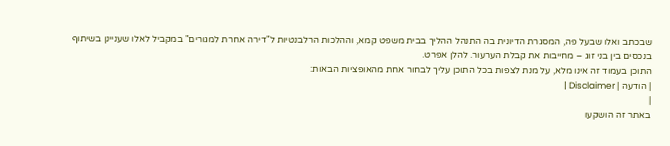שבכתב ואלו שבעל פה, המסגרת הדיונית בה התנהל ההליך בבית משפט קמא, וההלכות הרלבנטיות ל"דירה אחרת למגורים" במקביל לאלו שעניינן בשיתוף בנכסים בין בני זוג – מחייבות את קבלת הערעור. להלן אפרט.
התוכן בעמוד זה אינו מלא, על מנת לצפות בכל התוכן עליך לבחור אחת מהאופציות הבאות:
| הודעה | Disclaimer |
|
באתר זה הושקעו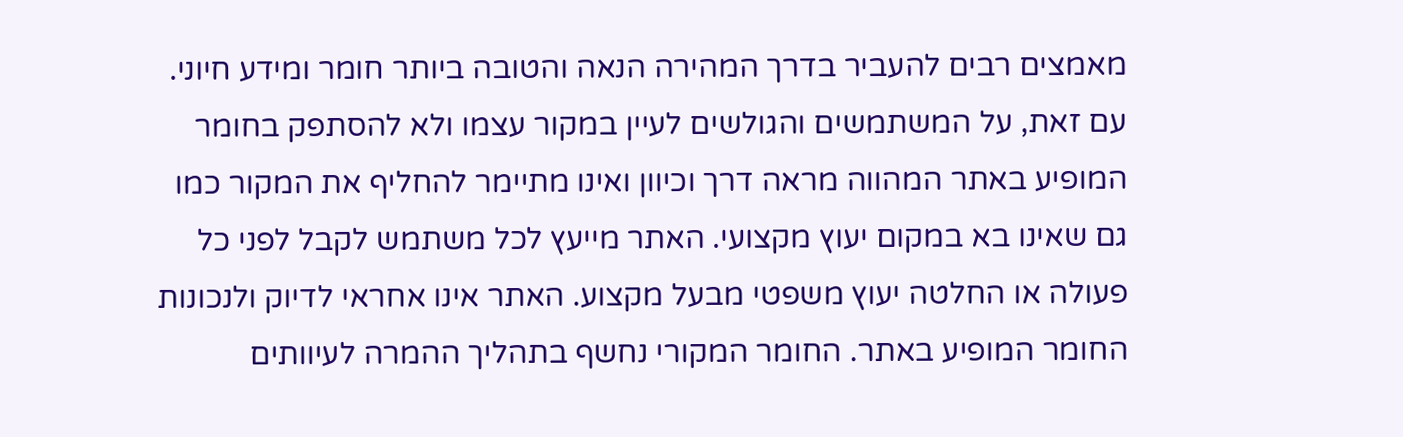מאמצים רבים להעביר בדרך המהירה הנאה והטובה ביותר חומר ומידע חיוני. עם זאת, על המשתמשים והגולשים לעיין במקור עצמו ולא להסתפק בחומר המופיע באתר המהווה מראה דרך וכיוון ואינו מתיימר להחליף את המקור כמו גם שאינו בא במקום יעוץ מקצועי. האתר מייעץ לכל משתמש לקבל לפני כל פעולה או החלטה יעוץ משפטי מבעל מקצוע. האתר אינו אחראי לדיוק ולנכונות החומר המופיע באתר. החומר המקורי נחשף בתהליך ההמרה לעיוותים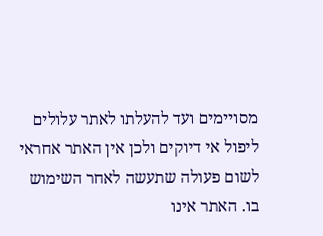מסויימים ועד להעלתו לאתר עלולים ליפול אי דיוקים ולכן אין האתר אחראי לשום פעולה שתעשה לאחר השימוש בו. האתר אינו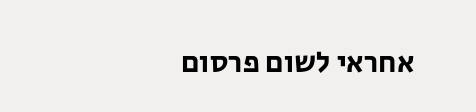אחראי לשום פרסום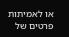או לאמיתות פרטים של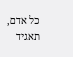כל אדם, תאגיד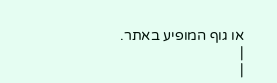או גוף המופיע באתר. |
|